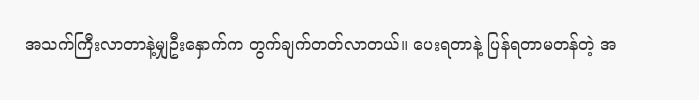အသက်ကြီးလာတာနဲ့မျှဦးနှောက်က တွက်ချက်တတ်လာတယ်။ ပေးရတာနဲ့ ပြန်ရတာမတန်တဲ့ အ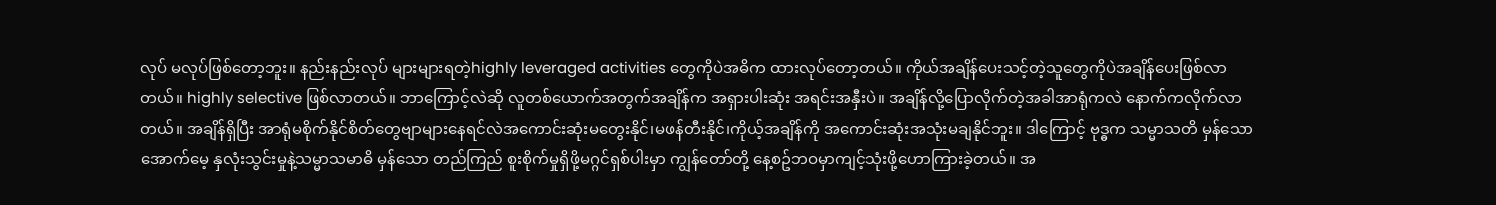လုပ် မလုပ်ဖြစ်တော့ဘူး။ နည်းနည်းလုပ် များများရတဲ့highly leveraged activities တွေကိုပဲအဓိက ထားလုပ်တော့တယ်။ ကိုယ်အချိန်ပေးသင့်တဲ့သူတွေကိုပဲအချိန်ပေးဖြစ်လာတယ်။ highly selective ဖြစ်လာတယ်။ ဘာကြောင့်လဲဆို လူတစ်ယောက်အတွက်အချိန်က အရှားပါးဆုံး အရင်းအနှီးပဲ။ အချိန်လို့ပြောလိုက်တဲ့အခါအာရုံကလဲ နောက်ကလိုက်လာတယ်။ အချိန်ရှိပြီး အာရုံမစိုက်နိုင်စိတ်တွေဗျာများနေရင်လဲအကောင်းဆုံးမတွေးနိုင်၊မဖန်တီးနိုင်၊ကိုယ့်အချိန်ကို အကောင်းဆုံးအသုံးမချနိုင်ဘူး။ ဒါကြောင့် ဗုဒ္ဓက သမ္မာသတိ မှန်သော အောက်မေ့ နှလုံးသွင်းမှုနဲ့သမ္မာသမာဓိ မှန်သော တည်ကြည် စူးစိုက်မှုရှိဖို့မဂ္ဂင်ရှစ်ပါးမှာ ကျွန်တော်တို့ နေ့စဥ်ဘဝမှာကျင့်သုံးဖို့ဟောကြားခဲ့တယ်။ အ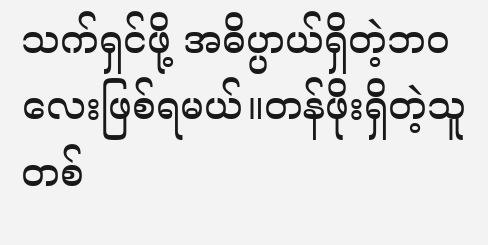သက်ရှင်ဖို့ အဓိပ္ပာယ်ရှိတဲ့ဘဝလေးဖြစ်ရမယ်။တန်ဖိုးရှိတဲ့သူ တစ်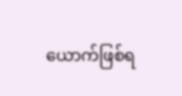ယောက်ဖြစ်ရ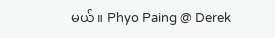မယ်။ Phyo Paing @ Derek